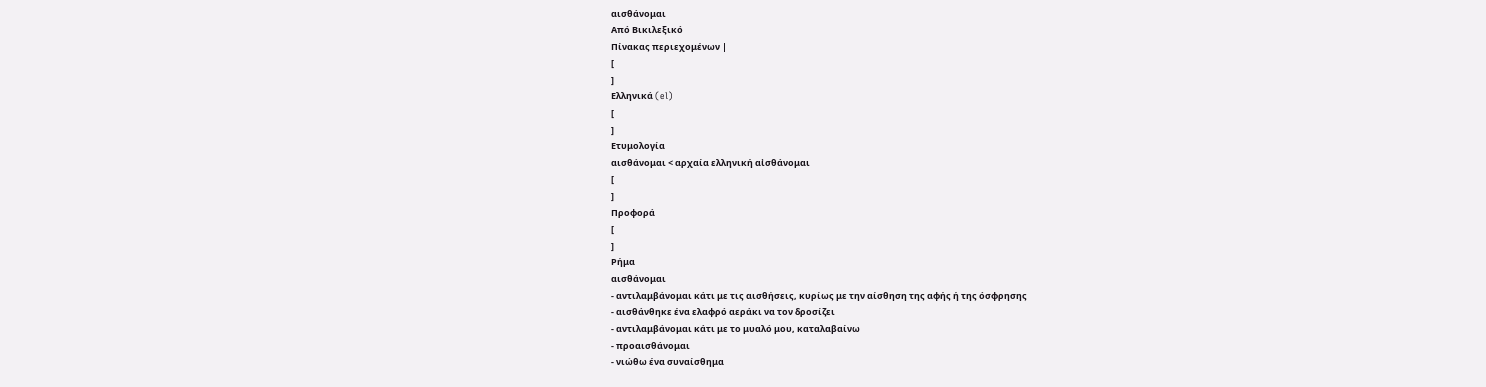αισθάνομαι
Από Βικιλεξικό
Πίνακας περιεχομένων |
[
]
Ελληνικά (el)
[
]
Ετυμολογία
αισθάνομαι < αρχαία ελληνική αἰσθάνομαι
[
]
Προφορά
[
]
Ρήμα
αισθάνομαι
- αντιλαμβάνομαι κάτι με τις αισθήσεις, κυρίως με την αίσθηση της αφής ή της όσφρησης
- αισθάνθηκε ένα ελαφρό αεράκι να τον δροσίζει
- αντιλαμβάνομαι κάτι με το μυαλό μου, καταλαβαίνω
- προαισθάνομαι
- νιώθω ένα συναίσθημα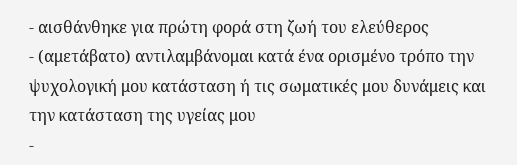- αισθάνθηκε για πρώτη φορά στη ζωή του ελεύθερος
- (αμετάβατο) αντιλαμβάνομαι κατά ένα ορισμένο τρόπο την ψυχολογική μου κατάσταση ή τις σωματικές μου δυνάμεις και την κατάσταση της υγείας μου
-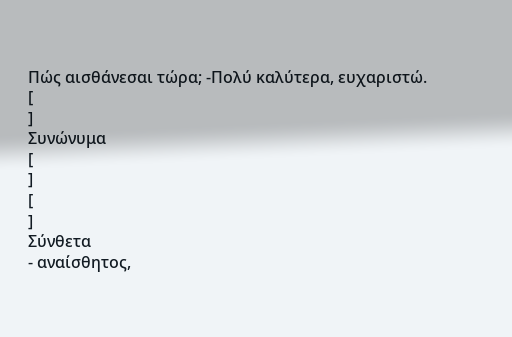Πώς αισθάνεσαι τώρα; -Πολύ καλύτερα, ευχαριστώ.
[
]
Συνώνυμα
[
]
[
]
Σύνθετα
- αναίσθητος,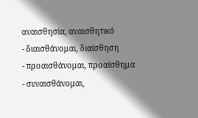αναισθησία, αναισθητικό
- διαισθάνομαι, διαίσθηση
- προαισθάνομαι, προαίσθημα
- συναισθάνομαι,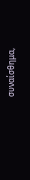συναίσθημα,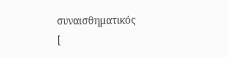συναισθηματικός
[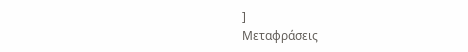]
Μεταφράσεις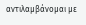αντιλαμβάνομαι με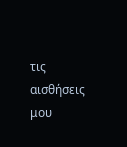τις αισθήσεις μου